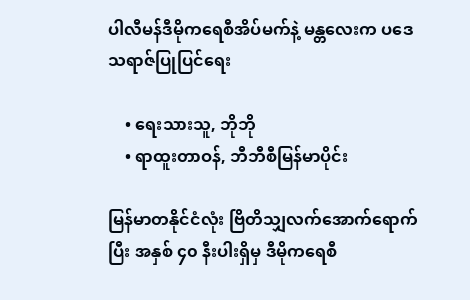ပါလီမန်ဒီမိုကရေစီအိပ်မက်နဲ့ မန္တလေးက ပဒေသရာဇ်ပြုပြင်ရေး

    • ရေးသားသူ, ဘိုဘို
    • ရာထူးတာဝန်, ဘီဘီစီမြန်မာပိုင်း

မြန်မာတနိုင်ငံလုံး ဗြိတိသျှလက်အောက်ရောက်ပြီး အနှစ် ၄၀ နီးပါးရှိမှ ဒီမိုကရေစီ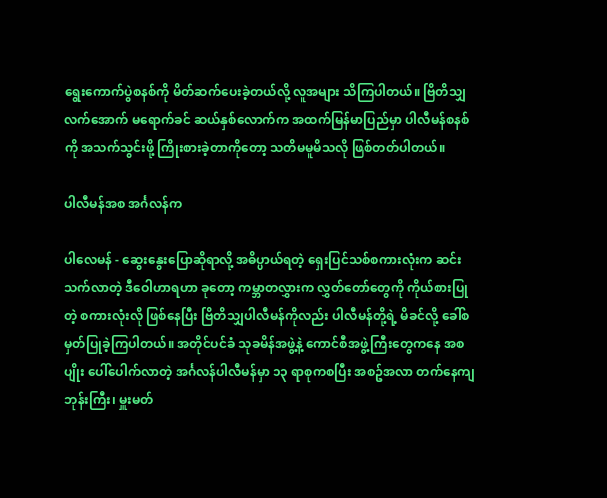ရွေးကောက်ပွဲစနစ်ကို မိတ်ဆက်ပေးခဲ့တယ်လို့ လူအများ သိကြပါတယ်။ ဗြိတိသျှလက်အောက် မရောက်ခင် ဆယ်နှစ်လောက်က အထက်မြန်မာပြည်မှာ ပါလီမန်စနစ်ကို အသက်သွင်းဖို့ ကြိုးစားခဲ့တာကိုတော့ သတိမမူမိသလို ဖြစ်တတ်ပါတယ်။

ပါလီမန်အစ အင်္ဂလန်က

ပါလေမန် - ဆွေးနွေးပြောဆိုရာလို့ အဓိပ္ပာယ်ရတဲ့ ရှေးပြင်သစ်စကားလုံးက ဆင်းသက်လာတဲ့ ဒီ‌‌‌‌ဝေါဟာရဟာ ‌‌ခုတော့ ကမ္ဘာတလွှားက လွှတ်တော်တွေကို ကိုယ်စားပြုတဲ့ စကားလုံးလို ဖြစ်နေပြီး ဗြိတိသျှပါလီမန်ကိုလည်း ပါလီမန်တို့ရဲ့ မိခင်လို့ ခေါ်စမှတ်ပြုခဲ့ကြပါတယ်။ အတိုင်ပင်ခံ သုခမိန်အဖွဲ့နဲ့ ကောင်စီအဖွဲ့ကြီးတွေကနေ အစပျိုး ပေါ်ပေါက်လာတဲ့ အင်္ဂလန်ပါလီမန်မှာ ၁၃ ရာစုကစပြီး အစဥ်အလာ တက်နေကျ ဘုန်းကြီး၊ မှူးမတ်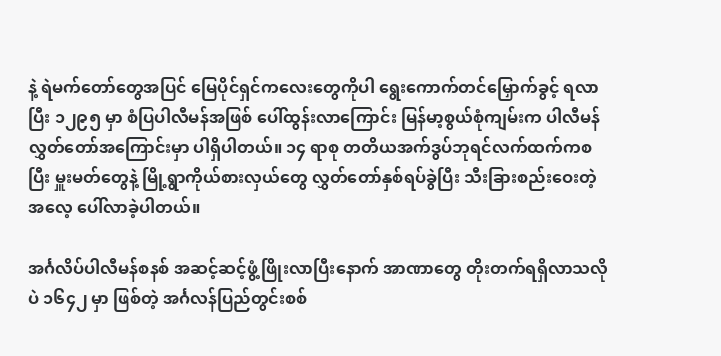နဲ့ ရဲမက်တော်တွေအပြင် မြေပိုင်ရှင်ကလေးတွေကိုပါ ရွေးကောက်တင်မြှောက်ခွင့် ရလာပြီး ၁၂၉၅ မှာ စံပြပါလီမန်အဖြစ် ပေါ်ထွန်းလာကြောင်း မြန်မာ့စွယ်စုံကျမ်းက ပါလီမန်လွှတ်တော်အကြောင်းမှာ ပါရှိပါတယ်။ ၁၄ ရာစု တတိယအက်ဒွပ်ဘုရင်လက်ထက်ကစပြီး မှူးမတ်တွေနဲ့ မြို့ရွာကိုယ်စားလှယ်တွေ လွှတ်တော်နှစ်ရပ်ခွဲပြီး သီးခြားစည်းဝေးတဲ့ အလေ့ ပေါ်လာခဲ့ပါတယ်။

အင်္ဂလိပ်ပါလီမန်စနစ် အဆင့်ဆင့်ဖွံ့ဖြိုးလာပြီးနောက် အာဏာတွေ တိုးတက်ရရှိလာသလိုပဲ ၁၆၄၂ မှာ ဖြစ်တဲ့ အင်္ဂလန်ပြည်တွင်းစစ်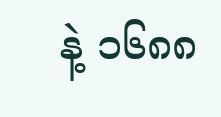နဲ့ ၁၆၈၈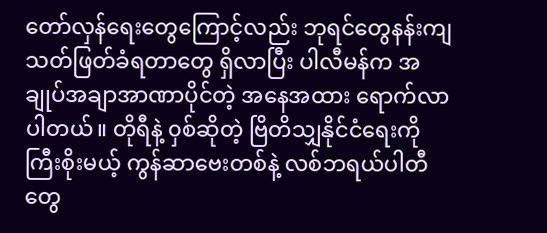တော်လှန်ရေးတွေကြောင့်လည်း ဘုရင်တွေနန်းကျ သတ်ဖြတ်ခံရတာတွေ ရှိလာပြီး ပါလီမန်က အချုပ်အချာအာဏာပိုင်တဲ့ အနေအထား ရောက်လာပါတယ်။ တိုရီနဲ့ ၀ှစ်ဆိုတဲ့ ဗြိတိသျှနိုင်ငံရေးကို ကြီးစိုးမယ့် ကွန်ဆာဗေးတစ်နဲ့ လစ်ဘရယ်ပါတီတွေ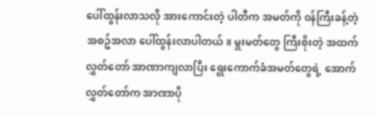ပေါ်ထွန်းလာသလို အားကောင်းတဲ့ ပါတီက အမတ်ကို ၀န်ကြီးခန့်တဲ့ အစဥ်အလာ ပေါ်ထွန်းလာပါတယ်။ မှူးမတ်တွေ ကြီးစိုးတဲ့ အထက်လွှတ်တော် အာဏာကျလာပြီး ရွေးကောက်ခံအမတ်တွေရဲ့ အောက်လွှတ်တော်က အာဏာပို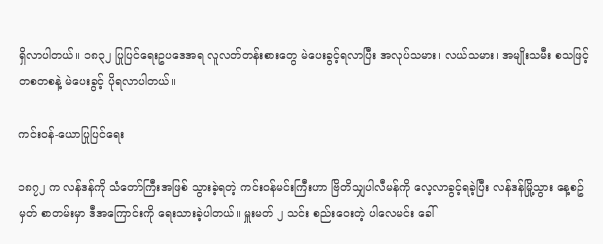ရှိလာပါတယ်။ ၁၈၃၂ ပြုပြင်ရေးဥပ‌ဒေအရ လူလတ်တန်းစားတွေ မဲပေးခွင့်ရလာပြီး အလုပ်သမား၊ လယ်သမား၊ အမျိုးသမီး စသဖြင့် တစတစနဲ့ မဲပေးခွင့် ပိုရလာပါတယ်။

ကင်း၀န်-ယောပြုပြင်ရေး

၁၈၇၂ က လန်ဒန်ကို သံတော်ကြီးအဖြစ် သွားခဲ့ရတဲ့ ကင်း၀န်မင်းကြီးဟာ ဗြိတိသျှပါလီမန်ကို လေ့လာခွင့်ရခဲ့ပြီး လန်ဒန်မြို့သွား နေ့စဥ်မှတ် စာတမ်းမှာ ဒီအကြောင်းကို ရေးသားခဲ့ပါတယ်။ မှူးမတ် ၂ သင်း စည်းဝေးတဲ့ ပါလေမင်း ခေါ်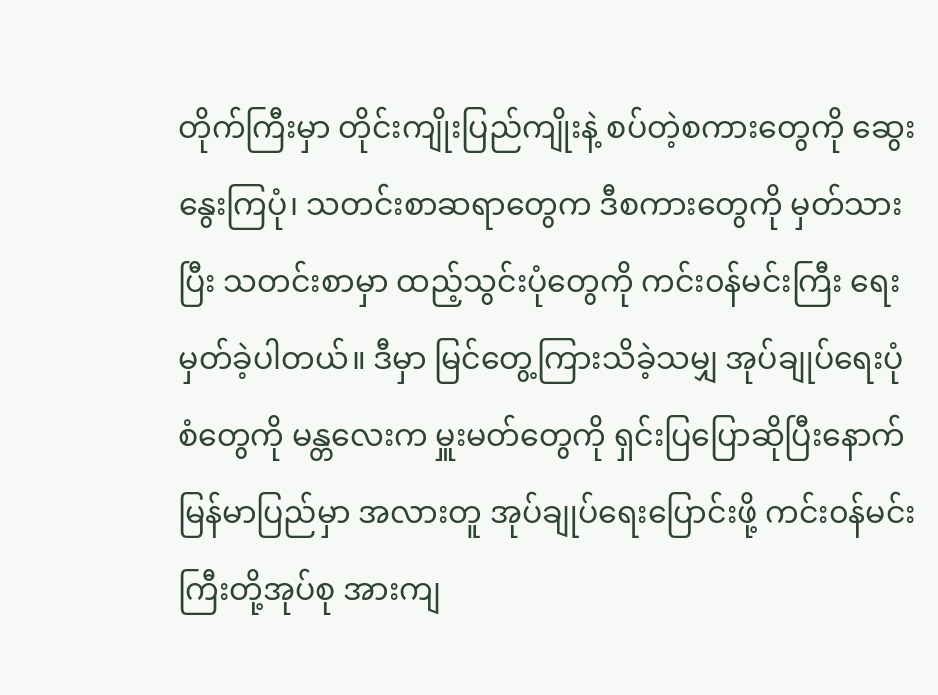တိုက်ကြီးမှာ တိုင်းကျိုးပြည်ကျိုးနဲ့ စပ်တဲ့စကားတွေကို ဆွေးနွေးကြပုံ၊ သတင်းစာဆရာတွေက ဒီစကားတွေကို မှတ်သားပြီး သတင်းစာမှာ ထည့်သွင်းပုံတွေကို ကင်း၀န်မင်းကြီး ရေးမှတ်ခဲ့ပါတယ်။ ဒီမှာ မြင်တွေ့ကြားသိခဲ့သမျှ အုပ်ချုပ်ရေးပုံစံတွေကို မန္တလေးက မှူးမတ်တွေကို ရှင်းပြ‌ပြောဆိုပြီးနောက် မြန်မာပြည်မှာ အလားတူ အုပ်ချုပ်ရေးပြောင်းဖို့ ကင်း၀န်မင်းကြီးတို့အုပ်စု အားကျ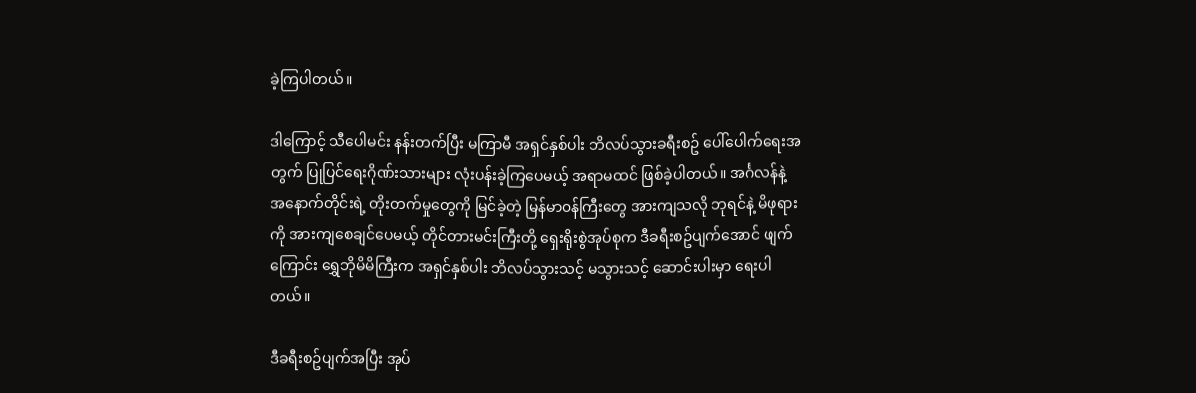ခဲ့ကြပါတယ်။

ဒါကြောင့် သီပေါမင်း နန်းတက်ပြီး မကြာမီ အရှင်နှစ်ပါး ဘိလပ်သွားခရီးစဥ် ပေါ်ပေါက်ရေးအတွက် ပြုပြင်ရေးဂိုဏ်းသားများ လုံးပန်းခဲ့ကြပေမယ့် အရာမထင် ဖြစ်ခဲ့ပါတယ်။ အင်္ဂလန်နဲ့ အနောက်တိုင်းရဲ့ တိုးတက်မှုတွေကို မြင်ခဲ့တဲ့ မြန်မာ၀န်ကြီးတွေ အားကျသလို ဘုရင်နဲ့ မိဖုရားကို အားကျစေချင်ပေမယ့် တိုင်တားမင်းကြီးတို့ ရှေးရိုးစွဲအုပ်စုက ဒီခရီးစဥ်ပျက်အောင် ဖျက်ကြောင်း ရွှေဘိုမိမိကြီးက အရှင်နှစ်ပါး ဘိလပ်သွားသင့် မသွားသင့် ဆောင်းပါးမှာ ရေးပါတယ်။

ဒီခရီးစဥ်ပျက်အပြီး အုပ်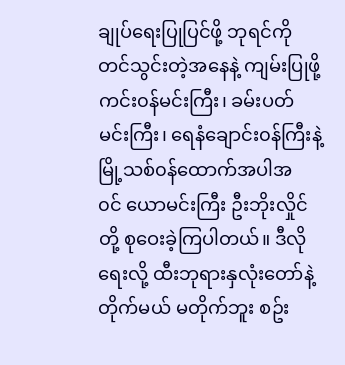ချုပ်ရေးပြုပြင်ဖို့ ဘုရင်ကို တင်သွင်းတဲ့အနေနဲ့ ကျမ်းပြုဖို့ ကင်း၀န်မင်းကြီး၊ ခမ်းပတ်မင်းကြီး၊ ရေနံချောင်း၀န်ကြီးနဲ့ မြို့သစ်၀န်ထောက်အပါအ၀င် ‌ယောမင်းကြီး ဦးဘိုးလှိုင်တို့ စုဝေးခဲ့ကြပါတယ်။ ဒီလိုရေးလို့ ထီးဘုရားနှလုံးတော်နဲ့ တိုက်မယ် မတိုက်ဘူး စဥ်း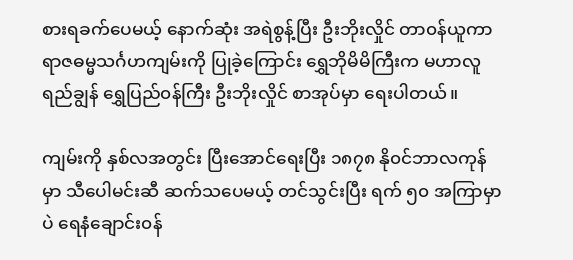စားရခက်ပေမယ့် နောက်ဆုံး အရဲစွန့်ပြီး ဦးဘိုးလှိုင် တာ၀န်ယူကာ ရာဇဓမ္မသင်္ဂဟကျမ်းကို ပြုခဲ့ကြောင်း ရွှေဘိုမိမိကြီးက မဟာလူရည်ချွန် ရွှေပြည်၀န်ကြီး ဦးဘိုးလှိုင် စာအုပ်မှာ ရေးပါတယ်။

ကျမ်းကို နှစ်လအတွင်း ပြီးအောင်ရေးပြီး ၁၈၇၈ နို၀င်ဘာလကုန်မှာ သီပေါမင်းဆီ ဆက်သပေမယ့် တင်သွင်းပြီး ရက် ၅၀ အကြာမှာပဲ ရေနံချောင်း၀န်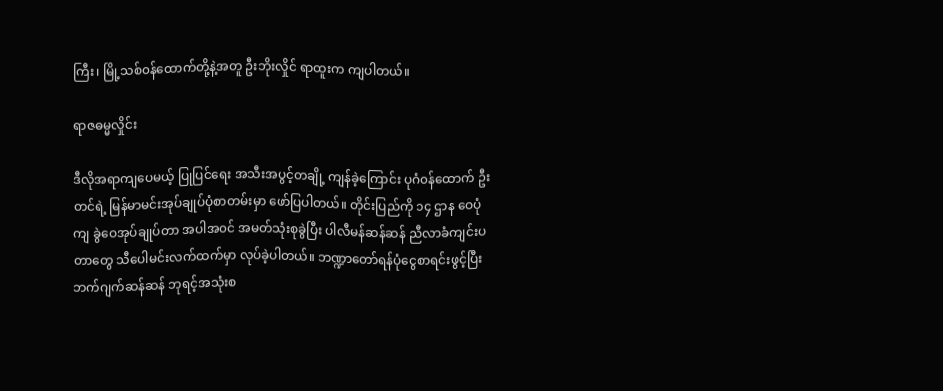ကြီး၊ မြို့သစ်၀န်ထောက်တို့နဲ့အတူ ဦးဘိုးလှိုင် ရာထူးက ကျပါတယ်။

ရာဇဓမ္မလှိုင်း

ဒီလိုအရာကျပေမယ့် ပြုပြင်ရေး အသီးအပွင့်တချို့ ကျန်ခဲ့ကြောင်း ပုဂံ၀န်ထောက် ဦးတင်ရဲ့ မြန်မာမင်းအုပ်ချုပ်ပုံစာတမ်းမှာ ဖော်ပြပါတယ်။ တိုင်းပြည်ကို ၁၄ ဌာန ဝေပုံကျ ခွဲဝေအုပ်ချုပ်တာ အပါအ၀င် အမတ်သုံးစုခွဲပြီး ပါလီမန်ဆန်ဆန် ညီလာခံကျင်းပတာတွေ သီပေါမင်းလက်ထက်မှာ လုပ်ခဲ့ပါတယ်။ ဘဏ္ဍာတော်ရန်ပုံငွေစာရင်းဖွင့်ပြီး ဘက်ဂျက်ဆန်ဆန် ဘုရင့်အသုံးစ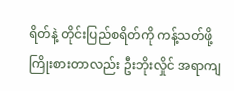ရိတ်နဲ့ တိုင်းပြည်စရိတ်ကို ကန့်သတ်ဖို့ ကြိုးစားတာလည်း ဦးဘိုးလှိုင် အရာကျ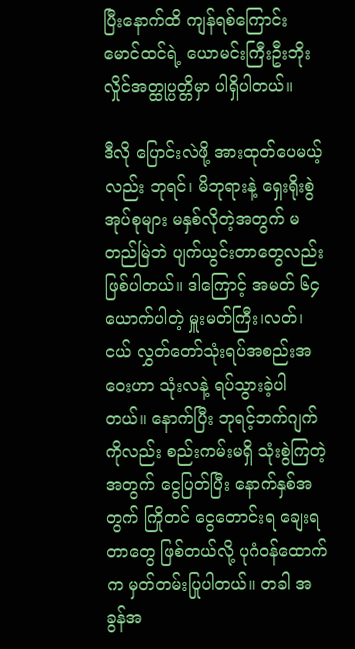ပြီးနောက်ထိ ကျန်ရစ်ကြောင်း မောင်ထင်ရဲ့ ယောမင်းကြီးဦးဘိုးလှိုင်အတ္ထုပ္ပတ္တိမှာ ပါရှိပါတယ်။

ဒီလို ပြောင်းလဲဖို့ အားထုတ်ပေမယ့်လည်း ဘုရင်၊ မိဘုရားနဲ့ ရှေးရိုးစွဲအုပ်စုများ မနှစ်လိုတဲ့အတွက် မတည်မြဲဘဲ ပျက်ယွင်းတာတွေလည်း ဖြစ်ပါတယ်။ ဒါကြောင့် အမတ် ၆၄ ယောက်ပါတဲ့ မှူးမတ်ကြီး၊လတ်၊ ငယ် လွှတ်တော်သုံးရပ်အစည်းအဝေးဟာ သုံးလနဲ့ ရပ်သွားခဲ့ပါတယ်။ နောက်ပြီး ဘုရင့်ဘက်ဂျက်ကိုလည်း စည်းကမ်းမရှိ သုံးစွဲကြတဲ့အတွက် ငွေပြတ်ပြီး နောက်နှစ်အတွက် ကြိုတင် ငွေတောင်းရ ချေးရတာတွေ ဖြစ်တယ်လို့ ပုဂံ၀န်ထောက်က မှတ်တမ်းပြုပါတယ်။ တခါ အခွန်အ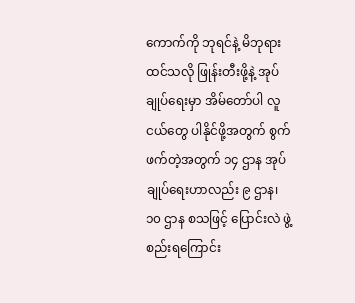ကောက်ကို ဘုရင်နဲ့ မိဘုရား ထင်သလို ဖြုန်းတီးဖို့နဲ့ အုပ်ချုပ်ရေးမှာ အိမ်တော်ပါ လူငယ်တွေ ပါနိုင်ဖို့အတွက် စွက်ဖက်တဲ့အတွက် ၁၄ ဌာန အုပ်ချုပ်ရေးဟာလည်း ၉ ဌာန၊ ၁၀ ဌာန စသဖြင့် ပြောင်းလဲ ဖွဲ့စည်းရကြောင်း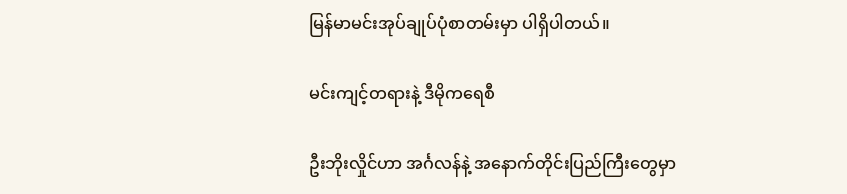မြန်မာမင်းအုပ်ချုပ်ပုံစာတမ်းမှာ ပါရှိပါတယ်။

မင်းကျင့်တရားနဲ့ ဒီမိုကရေစီ

ဦးဘိုးလှိုင်ဟာ အင်္ဂလန်နဲ့ အနောက်တိုင်းပြည်ကြီးတွေမှာ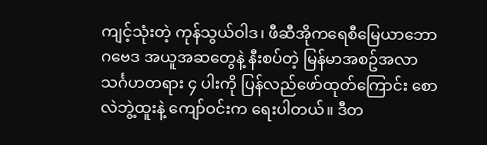ကျင့်သုံးတဲ့ ကုန်သွယ်ဝါဒ၊ ဖီဆီအိုကရေစီမြေယာဘောဂဗေဒ အယူအဆတွေနဲ့ နီးစပ်တဲ့ မြန်မာအစဥ်အလာ သင်္ဂဟတရား ၄ ပါးကို ပြန်လည်ဖော်ထုတ်ကြောင်း စောလဲဘွဲ့ထူးနဲ့ ကျော်ဝင်းက ရေးပါတယ်။ ဒီတ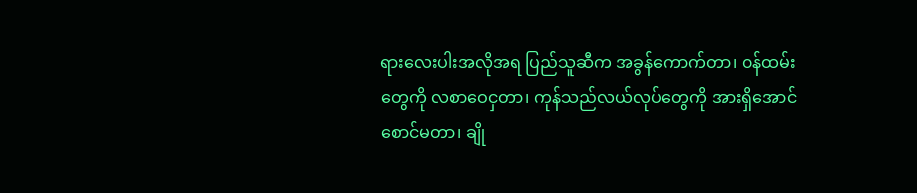ရားလေးပါးအလိုအရ ပြည်သူဆီက အခွန်ကောက်တာ၊ ၀န်ထမ်းတွေကို လစာဝေငှတာ၊ ကုန်သည်လယ်လုပ်တွေကို အားရှိအောင် စောင်မတာ၊ ချို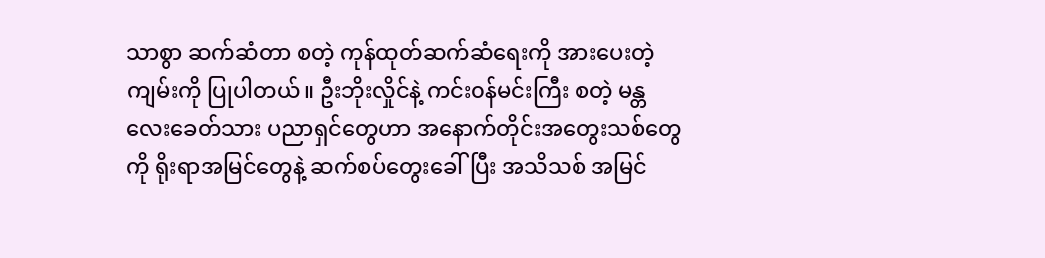သာစွာ ဆက်ဆံတာ စတဲ့ ကုန်ထုတ်ဆက်ဆံရေးကို အားပေးတဲ့ ကျမ်းကို ပြုပါတယ်။ ဦးဘိုးလှိုင်နဲ့ ကင်း၀န်မင်းကြီး စတဲ့ မန္တလေးခေတ်သား ပညာရှင်တွေဟာ အနောက်တိုင်းအတွေးသစ်တွေကို ရိုးရာအမြင်တွေနဲ့ ဆက်စပ်တွေးခေါ်ပြီး အသိသစ် အမြင်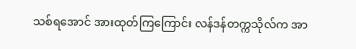သစ်ရအောင် အားထုတ်ကြကြောင်း လန်ဒန်တက္ကသိုလ်က အာ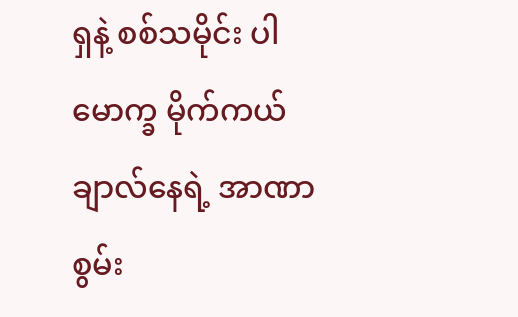ရှနဲ့ စစ်သမိုင်း ပါမောက္ခ မိုက်ကယ်ချာလ်နေရဲ့ အာဏာစွမ်း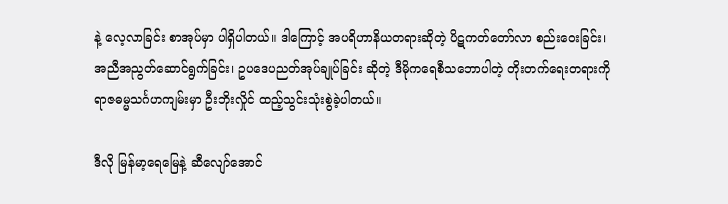နဲ့ လေ့လာခြင်း စာအုပ်မှာ ပါရှိပါတယ်။ ဒါကြောင့် အပရိဟာနိယတရားဆိုတဲ့ ပိဋကတ်တော်လာ စည်းဝေးခြင်း၊ အညီအညွတ်ဆောင်ရွက်ခြင်း၊ ဥပဒေပညတ်အုပ်ချုပ်ခြင်း ဆိုတဲ့ ဒီမိုကရေစီသဘောပါတဲ့ တိုးတက်ရေးတရားကို ရာဇဓမ္မသင်္ဂဟကျမ်းမှာ ဦးဘိုးလှိုင် ထည့်သွင်းသုံးစွဲခဲ့ပါတယ်။

ဒီလို မြန်မာ့ရေမြေနဲ့ ဆီလျော်အောင်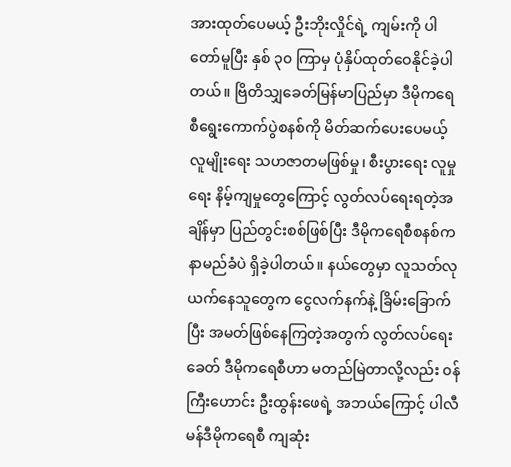အားထုတ်ပေမယ့် ဦးဘိုးလှိုင်ရဲ့ ကျမ်းကို ပါတော်မူပြီး နှစ် ၃၀ ကြာမှ ပုံနှိပ်ထုတ်ဝေနိုင်ခဲ့ပါတယ်။ ဗြိတိသျှခေတ်မြန်မာပြည်မှာ ဒီမိုကရေစီရွေးကောက်ပွဲစနစ်ကို မိတ်ဆက်ပေးပေမယ့် လူမျိုးရေး သဟဇာတမဖြစ်မှု၊ စီးပွားရေး လူမှုရေး နိမ့်ကျမှုတွေကြောင့် လွတ်လပ်ရေးရတဲ့အချိန်မှာ ပြည်တွင်းစစ်ဖြစ်ပြီး ဒီမိုကရေစီစနစ်က နာမည်ခံပဲ ရှိခဲ့ပါတယ်။ နယ်တွေမှာ လူသတ်လုယက်နေသူတွေက ငွေလက်နက်နဲ့ ခြိမ်းခြောက်ပြီး အမတ်ဖြစ်နေကြတဲ့အတွက် လွတ်လပ်ရေးခေတ် ဒီမိုကရေစီဟာ မတည်မြဲတာလို့လည်း ၀န်ကြီးဟောင်း ဦးထွန်းဖေရဲ့ အဘယ်ကြောင့် ပါလီမန်ဒီမိုကရေစီ ကျဆုံး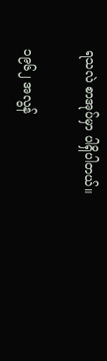ရသလဲ စာအုပ်မှာ ပါရှိပါတယ်။

၁၉၆၂ အလွန်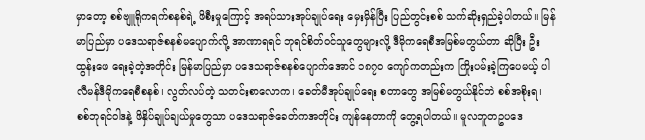မှာတော့ စစ်ဗျူရိုကရက်စနစ်ရဲ့ ဖိစီးမှုကြောင့် အရပ်သားအုပ်ချုပ်ရေး မှေးမှိန်ပြီး ပြည်တွင်းစစ် သက်ဆိုးရှည်ခဲ့ပါတယ်။ မြန်မာပြည်မှာ ပဒေသရာဇ်စနစ်မပျောက်လို့ အာဏာရရင် ဘုရင်စိတ်၀င်သူတွေများလို့ ဒီမိုကရေစီအမြစ်မတွယ်တာ ဆိုပြီး ဦးထွန်းဖေ ရေးခဲ့တဲ့အတိုင်း မြန်မာပြည်မှာ ပဒေသရာဇ်စနစ်ပျောက်အောင် ၁၈၇၀ ကျော်ကတည်းက ကြိုးပမ်းခဲ့ကြပေမယ့် ပါလီမန်ဒီမိုကရေစီစနစ်၊ လွတ်လပ်တဲ့ သတင်းစာလောက၊ ခေတ်မီအုပ်ချုပ်ရေး စတာတွေ အမြစ်မတွယ်နိုင်ဘဲ စစ်အစိုးရ၊ စစ်ဘုရင်ဝါဒနဲ့ ဖိနှိပ်ချုပ်ချယ်မှုတွေသာ ပဒေသရာဇ်ခေတ်ကအတိုင်း ကျန်နေတာကို တွေ့ရပါတယ်။ မူလဘူတဥပဒေ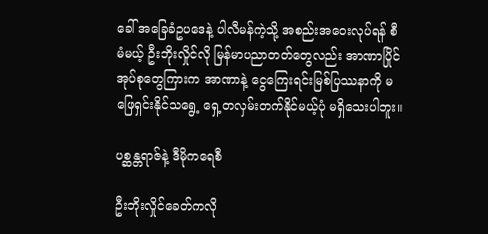ခေါ် အခြေခံဥပ‌ဒေနဲ့ ပါလီမန်ကဲ့သို့ အစည်းအဝေးလုပ်ရန် စီမံမယ့် ဦးဘိုးလှိုင်လို မြန်မာပညာတတ်တွေလည်း အာဏာပြိုင်အုပ်စုတွေကြားက အာဏာနဲ့ ငွေကြေးရင်းမြစ်ပြဿနာကို မဖြေရှင်းနိုင်သရွေ့ ရှေ့တလှမ်းတက်နိုင်မယ့်ပုံ မရှိသေးပါဘူး။

ပစ္ဆန္တရာဇ်နဲ့ ဒီမိုကရေစီ

ဦးဘိုးလှိုင်ခေတ်ကလို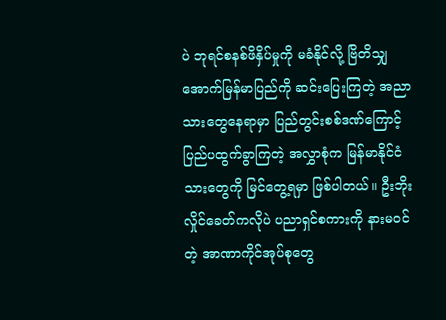ပဲ ဘုရင်စနစ်ဖိနှိပ်မှုကို မခံနိုင်လို့ ဗြိတိသျှအောက်မြန်မာပြည်ကို ဆင်းပြေးကြတဲ့ အညာသားတွေနေရာမှာ ပြည်တွင်းစစ်ဒဏ်ကြောင့် ပြည်ပထွက်ခွာကြတဲ့ အလွှာစုံက မြန်မာနိုင်ငံသားတွေကို မြင်တွေ့ရမှာ ဖြစ်ပါတယ်။ ဦးဘိုးလှိုင်ခေတ်ကလိုပဲ ပညာရှင်စကားကို နားမ၀င်တဲ့ အာဏာကိုင်အုပ်စုတွေ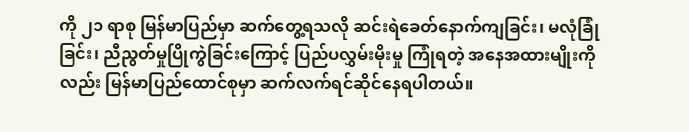ကို ၂၁ ရာစု မြန်မာပြည်မှာ ဆက်တွေ့ရသလို ဆင်းရဲခေတ်နောက်ကျခြင်း၊ မလုံခြုံခြင်း၊ ညီညွတ်မှုပြိုကွဲခြင်းကြောင့် ပြည်ပလွှမ်းမိုးမှု ကြုံရတဲ့ အနေအထားမျိုးကိုလည်း မြန်မာပြည်ထောင်စုမှာ ဆက်လက်ရင်ဆိုင်နေရပါတယ်။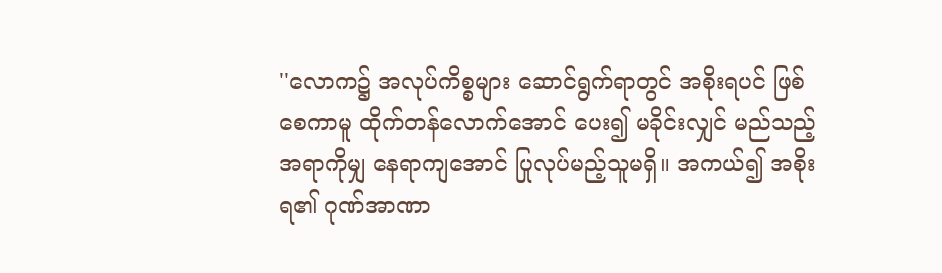''လောက၌ အလုပ်ကိစ္စများ ဆောင်ရွက်ရာတွင် အစိုးရပင် ဖြစ်စေကာမူ ထိုက်တန်လောက်အောင် ပေး၍ မခိုင်းလျှင် မည်သည့်အရာကိုမျှ နေရာကျအောင် ပြုလုပ်မည့်သူမရှိ။ အကယ်၍ အစိုးရ၏ ဂုဏ်အာဏာ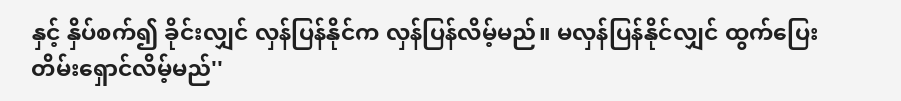နှင့် နှိပ်စက်၍ ခိုင်းလျှင် လှန်ပြန်နိုင်က လှန်ပြန်လိမ့်မည်။ မလှန်ပြန်နိုင်လျှင် ထွက်ပြေးတိမ်းရှောင်လိမ့်မည်''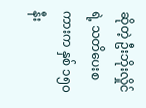ဆိုတဲ့ ဦးဘိုးလှိုင်ရဲ့ သတိပေးစကားက နှစ် ၁၅၀ နီး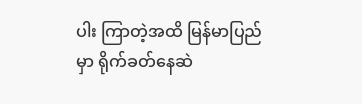ပါး ကြာတဲ့အထိ မြန်မာပြည်မှာ ရိုက်ခတ်နေဆဲ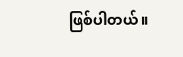ဖြစ်ပါတယ်။